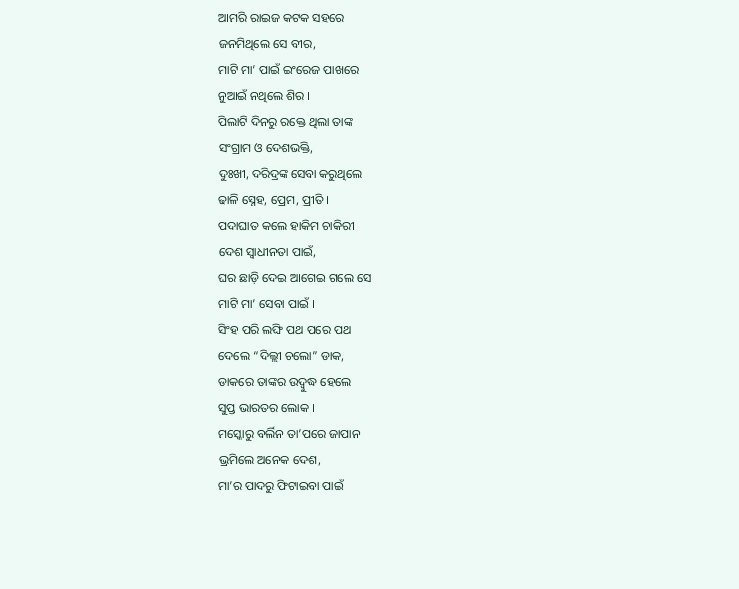ଆମରି ରାଇଜ କଟକ ସହରେ
ଜନମିଥିଲେ ସେ ବୀର,
ମାଟି ମା’ ପାଇଁ ଇଂରେଜ ପାଖରେ
ନୁଆଇଁ ନଥିଲେ ଶିର ।
ପିଲାଟି ଦିନରୁ ରକ୍ତେ ଥିଲା ତାଙ୍କ
ସଂଗ୍ରାମ ଓ ଦେଶଭକ୍ତି,
ଦୁଃଖୀ, ଦରିଦ୍ରଙ୍କ ସେବା କରୁଥିଲେ
ଢାଳି ସ୍ନେହ, ପ୍ରେମ, ପ୍ରୀତି ।
ପଦାଘାତ କଲେ ହାକିମ ଚାକିରୀ
ଦେଶ ସ୍ୱାଧୀନତା ପାଇଁ,
ଘର ଛାଡ଼ି ଦେଇ ଆଗେଇ ଗଲେ ସେ
ମାଟି ମା’ ସେବା ପାଇଁ ।
ସିଂହ ପରି ଲଙ୍ଘି ପଥ ପରେ ପଥ
ଦେଲେ “ଦିଲ୍ଲୀ ଚଲୋ” ଡାକ,
ଡାକରେ ତାଙ୍କର ଉଦ୍ବୁଦ୍ଧ ହେଲେ
ସୁପ୍ତ ଭାରତର ଲୋକ ।
ମସ୍କୋରୁ ବର୍ଲିନ ତା’ପରେ ଜାପାନ
ଭ୍ରମିଲେ ଅନେକ ଦେଶ,
ମା’ର ପାଦରୁ ଫିଟାଇବା ପାଇଁ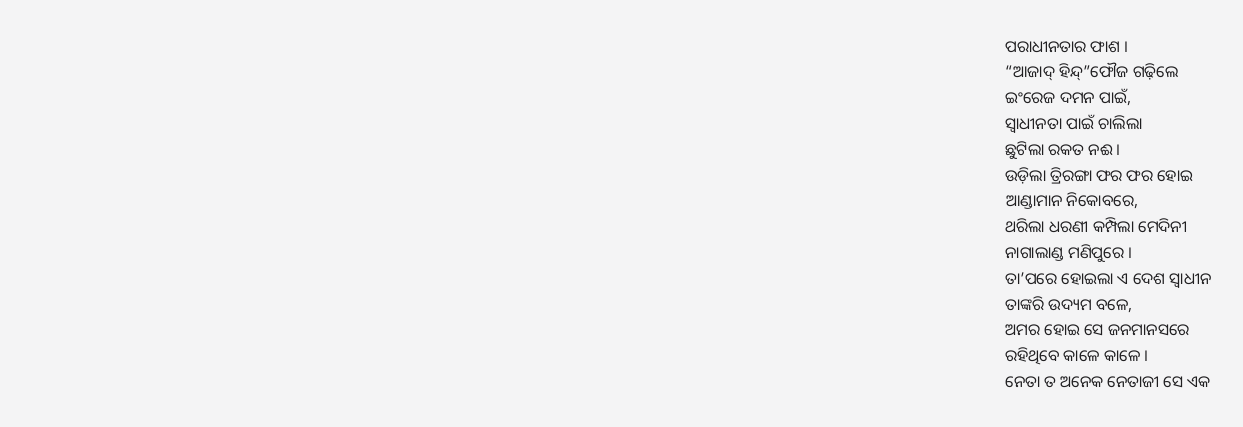ପରାଧୀନତାର ଫାଶ ।
“ଆଜାଦ୍ ହିନ୍ଦ୍”ଫୌଜ ଗଢ଼ିଲେ
ଇଂରେଜ ଦମନ ପାଇଁ,
ସ୍ୱାଧୀନତା ପାଇଁ ଚାଲିଲା
ଛୁଟିଲା ରକତ ନଈ ।
ଉଡ଼ିଲା ତ୍ରିରଙ୍ଗା ଫର ଫର ହୋଇ
ଆଣ୍ଡାମାନ ନିକୋବରେ,
ଥରିଲା ଧରଣୀ କମ୍ପିଲା ମେଦିନୀ
ନାଗାଲାଣ୍ଡ ମଣିପୁରେ ।
ତା’ପରେ ହୋଇଲା ଏ ଦେଶ ସ୍ୱାଧୀନ
ତାଙ୍କରି ଉଦ୍ୟମ ବଳେ,
ଅମର ହୋଇ ସେ ଜନମାନସରେ
ରହିଥିବେ କାଳେ କାଳେ ।
ନେତା ତ ଅନେକ ନେତାଜୀ ସେ ଏକ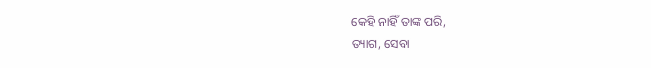କେହି ନାହିଁ ତାଙ୍କ ପରି,
ତ୍ୟାଗ, ସେବା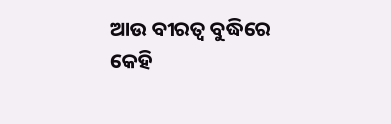ଆଉ ବୀରତ୍ୱ ବୁଦ୍ଧିରେ
କେହି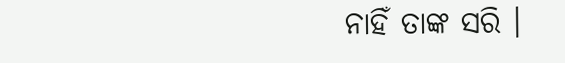ନାହିଁ ତାଙ୍କ ସରି ।